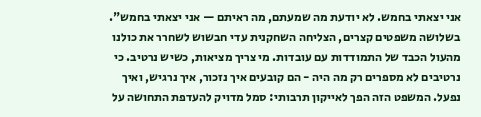אני יצאתי בחמש. לא יודעת מה שמעתם, מה ראיתם — אני יצאתי בחמש".
בשלושה משפטים קצרים, הצליחה השחקנית עדי חבשוש לשחרר את כולנו מהעול הכבד של התמודדות עם עובדות. מי צריך מציאות, כשיש נרטיב. כי נרטיבים לא מספרים רק מה היה - הם קובעים איך נזכור, איך נרגיש, ואיך נפעל. המשפט הזה הפך לאייקון תרבותי: סמל מדויק להעדפת התחושה על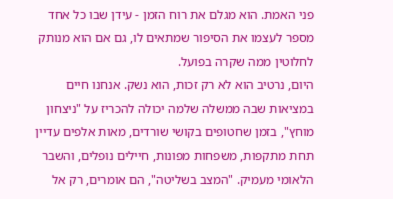פני האמת. הוא מגלם את רוח הזמן - עידן שבו כל אחד מספר לעצמו את הסיפור שמתאים לו, גם אם הוא מנותק לחלוטין ממה שקרה בפועל.
היום, נרטיב הוא לא רק זכות, הוא נשק. אנחנו חיים במציאות שבה ממשלה שלמה יכולה להכריז על "ניצחון מוחץ", בזמן שחטופים בקושי שורדים, מאות אלפים עדיין תחת מתקפות, משפחות מפונות, חיילים נופלים, והשבר הלאומי מעמיק. "המצב בשליטה", הם אומרים, רק אל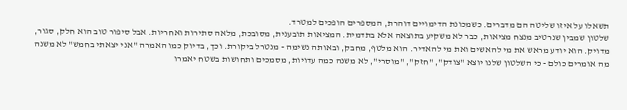תשאלו על איזו שליטה הם מדברים. כשמכונת הדימויים דוהרת, המספרים הופכים למטרד.
שלטון שמבין שנרטיב מנצח מציאות, כבר לא משקיע בתוצאה אלא בתדמית. המציאות תובענית, מסובכת, מלאה סתירות ואחריות. אבל סיפור טוב הוא חלק, סגור, מדויק. הוא יודע מראש את מי להאשים ואת מי להאדיר. הוא מלטף, מחבק, ובאותה נשימה - מנטרל ביקורת. וכך, בדיוק כמו האמרה "אני יצאתי בחמש" לא משנה מה אומרים כולם - כי השלטון שלנו יוצא "צודק", "חזק", "מוסרי", לא משנה כמה עדויות, מסמכים ותחושות בשטח יאמרו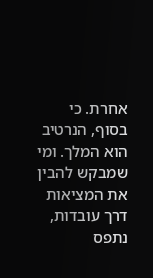אחרת. כי בסוף, הנרטיב הוא המלך. ומי שמבקש להבין את המציאות דרך עובדות, נתפס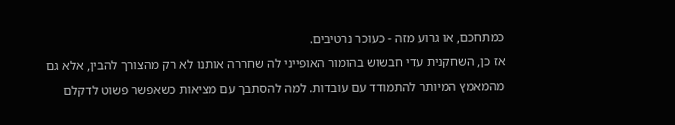כמתחכם, או גרוע מזה - כעוכר נרטיבים.
אז כן, השחקנית עדי חבשוש בהומור האופייני לה שחררה אותנו לא רק מהצורך להבין, אלא גם מהמאמץ המיותר להתמודד עם עובדות. למה להסתבך עם מציאות כשאפשר פשוט לדקלם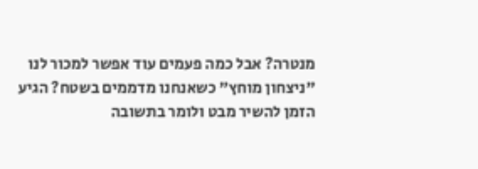מנטרה? אבל כמה פעמים עוד אפשר למכור לנו "ניצחון מוחץ" כשאנחנו מדממים בשטח? הגיע הזמן להשיר מבט ולומר בתשובה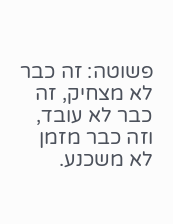פשוטה: זה כבר לא מצחיק, זה כבר לא עובד, וזה כבר מזמן לא משכנע.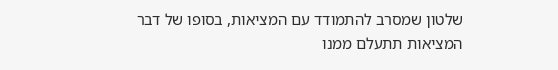שלטון שמסרב להתמודד עם המציאות, בסופו של דבר המציאות תתעלם ממנו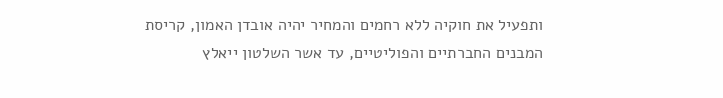ותפעיל את חוקיה ללא רחמים והמחיר יהיה אובדן האמון, קריסת המבנים החברתיים והפוליטיים, עד אשר השלטון ייאלץ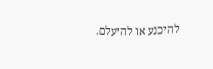להיכנע או להיעלם.